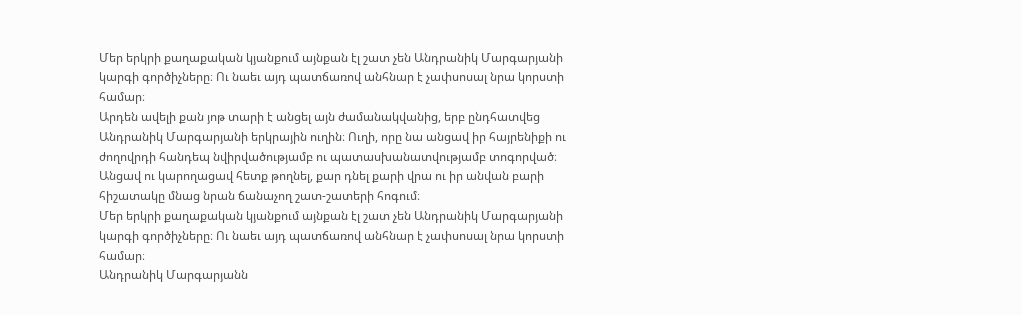Մեր երկրի քաղաքական կյանքում այնքան էլ շատ չեն Անդրանիկ Մարգարյանի կարգի գործիչները։ Ու նաեւ այդ պատճառով անհնար է չափսոսալ նրա կորստի համար։
Արդեն ավելի քան յոթ տարի է անցել այն ժամանակվանից, երբ ընդհատվեց Անդրանիկ Մարգարյանի երկրային ուղին։ Ուղի, որը նա անցավ իր հայրենիքի ու ժողովրդի հանդեպ նվիրվածությամբ ու պատասխանատվությամբ տոգորված։ Անցավ ու կարողացավ հետք թողնել, քար դնել քարի վրա ու իր անվան բարի հիշատակը մնաց նրան ճանաչող շատ-շատերի հոգում։
Մեր երկրի քաղաքական կյանքում այնքան էլ շատ չեն Անդրանիկ Մարգարյանի կարգի գործիչները։ Ու նաեւ այդ պատճառով անհնար է չափսոսալ նրա կորստի համար։
Անդրանիկ Մարգարյանն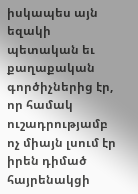իսկապես այն եզակի պետական եւ քաղաքական գործիչներից էր, որ համակ ուշադրությամբ ոչ միայն լսում էր իրեն դիմած հայրենակցի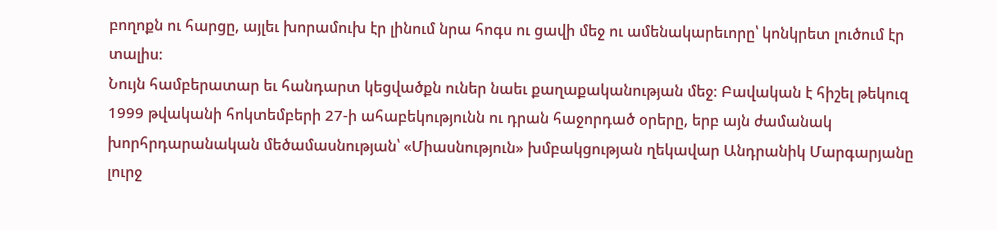բողոքն ու հարցը, այլեւ խորամուխ էր լինում նրա հոգս ու ցավի մեջ ու ամենակարեւորը՝ կոնկրետ լուծում էր տալիս։
Նույն համբերատար եւ հանդարտ կեցվածքն ուներ նաեւ քաղաքականության մեջ։ Բավական է հիշել թեկուզ 1999 թվականի հոկտեմբերի 27-ի ահաբեկությունն ու դրան հաջորդած օրերը, երբ այն ժամանակ խորհրդարանական մեծամասնության՝ «Միասնություն» խմբակցության ղեկավար Անդրանիկ Մարգարյանը լուրջ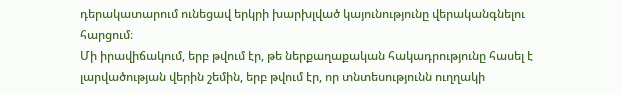դերակատարում ունեցավ երկրի խարխլված կայունությունը վերականգնելու հարցում։
Մի իրավիճակում, երբ թվում էր, թե ներքաղաքական հակադրությունը հասել է լարվածության վերին շեմին, երբ թվում էր, որ տնտեսությունն ուղղակի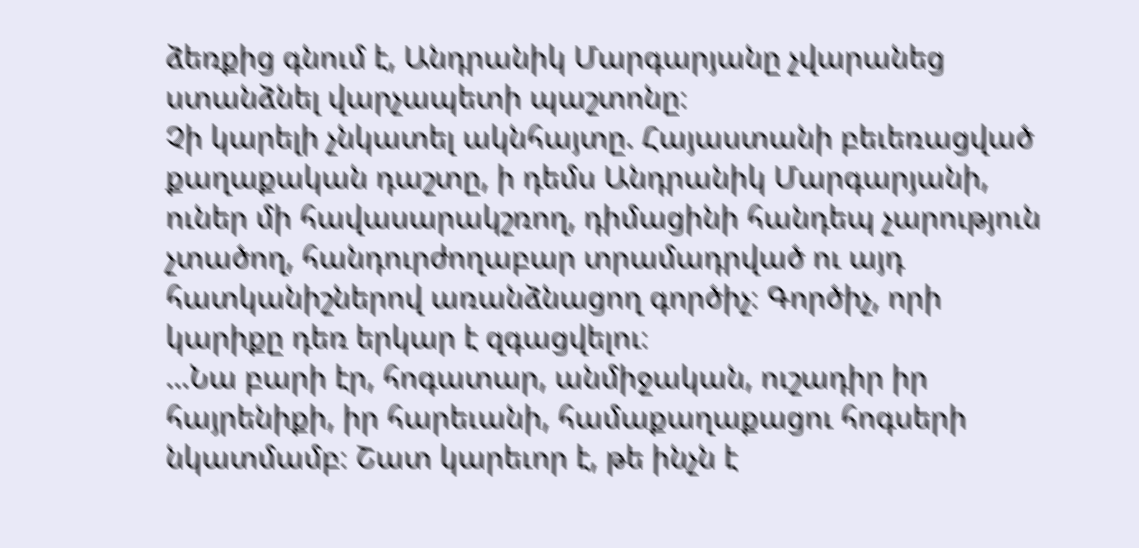ձեռքից գնում է, Անդրանիկ Մարգարյանը չվարանեց ստանձնել վարչապետի պաշտոնը։
Չի կարելի չնկատել ակնհայտը. Հայաստանի բեւեռացված քաղաքական դաշտը, ի դեմս Անդրանիկ Մարգարյանի, ուներ մի հավասարակշռող, դիմացինի հանդեպ չարություն չտածող, հանդուրժողաբար տրամադրված ու այդ հատկանիշներով առանձնացող գործիչ։ Գործիչ, որի կարիքը դեռ երկար է զգացվելու։
…Նա բարի էր, հոգատար, անմիջական, ուշադիր իր հայրենիքի, իր հարեւանի, համաքաղաքացու հոգսերի նկատմամբ։ Շատ կարեւոր է, թե ինչն է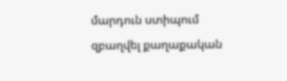մարդուն ստիպում զբաղվել քաղաքական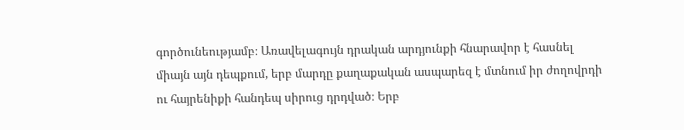գործունեությամբ։ Առավելագույն դրական արդյունքի հնարավոր է հասնել միայն այն դեպքում, երբ մարդը քաղաքական ասպարեզ է մտնում իր ժողովրդի ու հայրենիքի հանդեպ սիրուց դրդված։ Երբ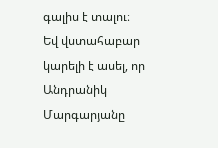գալիս է տալու։
Եվ վստահաբար կարելի է ասել, որ Անդրանիկ Մարգարյանը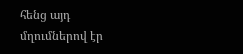հենց այդ մղումներով էր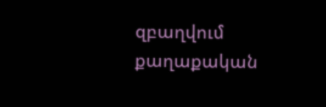զբաղվում քաղաքական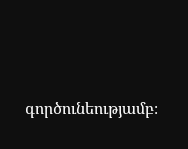գործունեությամբ։